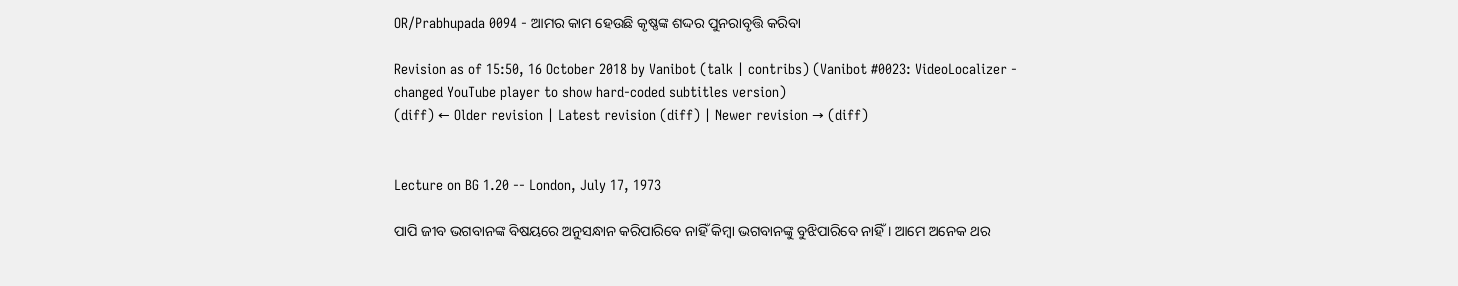OR/Prabhupada 0094 - ଆମର କାମ ହେଉଛି କୃଷ୍ଣଙ୍କ ଶଦ୍ଦର ପୁନରାବୃତ୍ତି କରିବା

Revision as of 15:50, 16 October 2018 by Vanibot (talk | contribs) (Vanibot #0023: VideoLocalizer - changed YouTube player to show hard-coded subtitles version)
(diff) ← Older revision | Latest revision (diff) | Newer revision → (diff)


Lecture on BG 1.20 -- London, July 17, 1973

ପାପି ଜୀବ ଭଗବାନଙ୍କ ବିଷୟରେ ଅନୁସନ୍ଧାନ କରିପାରିବେ ନାହିଁ କିମ୍ଵା ଭଗବାନଙ୍କୁ ବୁଝିପାରିବେ ନାହିଁ । ଆମେ ଅନେକ ଥର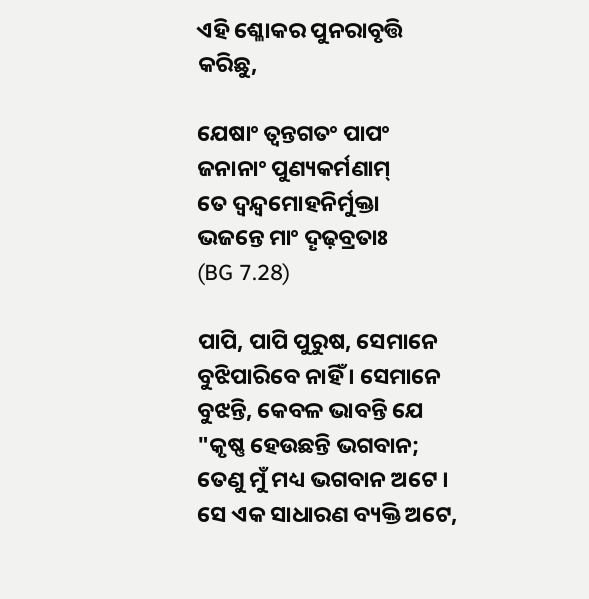ଏହି ଶ୍ଳୋକର ପୁନରାବୃତ୍ତି କରିଛୁ,

ଯେଷାଂ ତ୍ଵନ୍ତଗତଂ ପାପଂ
ଜନାନାଂ ପୁଣ୍ୟକର୍ମଣାମ୍
ତେ ଦ୍ଵନ୍ଦ୍ଵମୋହନିର୍ମୁକ୍ତା
ଭଜନ୍ତେ ମାଂ ଦୄଢ଼ବ୍ରତାଃ
(BG 7.28)

ପାପି, ପାପି ପୁରୁଷ, ସେମାନେ ବୁଝିପାରିବେ ନାହିଁ । ସେମାନେ ବୁଝନ୍ତି, କେବଳ ଭାବନ୍ତି ଯେ "କୃଷ୍ଣ ହେଉଛନ୍ତି ଭଗବାନ; ତେଣୁ ମୁଁ ମଧ୍ୟ ଭଗବାନ ଅଟେ । ସେ ଏକ ସାଧାରଣ ବ୍ୟକ୍ତି ଅଟେ,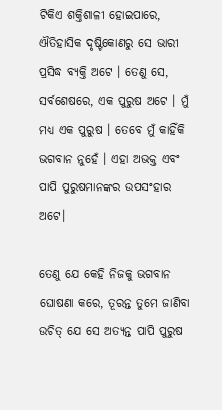ଟିକିଏ ଶକ୍ତିଶାଳୀ ହୋଇପାରେ, ଐତିହାସିକ ଦୃଷ୍ଟିକୋଣରୁ ସେ ଭାରୀ ପ୍ରସିଦ୍ଧ ବ୍ୟକ୍ତି ଅଟେ । ତେଣୁ ସେ, ସର୍ବଶେଷରେ, ଏକ ପୁରୁଷ ଅଟେ । ମୁଁ ମଧ୍ୟ ଏକ ପୁରୁଷ । ତେବେ ମୁଁ କାହିଁକି ଭଗବାନ ନୁହେଁ । ଏହା ଅଭକ୍ତ ଏବଂ ପାପି ପୁରୁଷମାନଙ୍କର ଉପସଂହାର ଅଟେ।

ତେଣୁ ଯେ କେହି ନିଜକୁ ଭଗବାନ ଘୋଷଣା କରେ, ତୂରନ୍ତ ତୁମେ ଜାଣିବା ଉଚିତ୍ ଯେ ସେ ଅତ୍ୟନ୍ତ ପାପି ପୁରୁଷ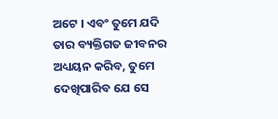ଅଟେ । ଏବଂ ତୁମେ ଯଦି ତାର ବ୍ୟକ୍ତିଗତ ଜୀବନର ଅଧ୍ୟୟନ କରିବ, ତୁମେ ଦେଖିପାରିବ ଯେ ସେ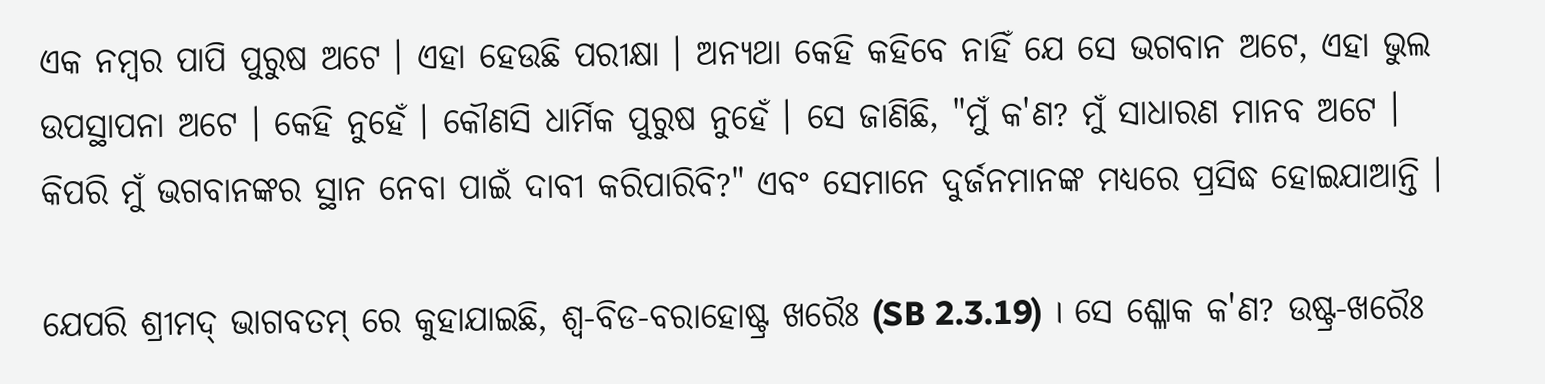ଏକ ନମ୍ଵର ପାପି ପୁରୁଷ ଅଟେ । ଏହା ହେଉଛି ପରୀକ୍ଷା । ଅନ୍ୟଥା କେହି କହିବେ ନାହିଁ ଯେ ସେ ଭଗବାନ ଅଟେ, ଏହା ଭୁଲ ଉପସ୍ଥାପନା ଅଟେ । କେହି ନୁହେଁ । କୌଣସି ଧାର୍ମିକ ପୁରୁଷ ନୁହେଁ । ସେ ଜାଣିଛି, "ମୁଁ କ'ଣ? ମୁଁ ସାଧାରଣ ମାନବ ଅଟେ । କିପରି ମୁଁ ଭଗବାନଙ୍କର ସ୍ଥାନ ନେବା ପାଇଁ ଦାବୀ କରିପାରିବି?" ଏବଂ ସେମାନେ ଦୁର୍ଜନମାନଙ୍କ ମଧ୍ୟରେ ପ୍ରସିଦ୍ଧ ହୋଇଯାଆନ୍ତି ।

ଯେପରି ଶ୍ରୀମଦ୍ ଭାଗବତମ୍ ରେ କୁହାଯାଇଛି, ଶ୍ଵ-ବିଡ-ବରାହୋଷ୍ଟ୍ର ଖରୈଃ (SB 2.3.19) । ସେ ଶ୍ଳୋକ କ'ଣ? ଉଷ୍ଟ୍ର-ଖରୈଃ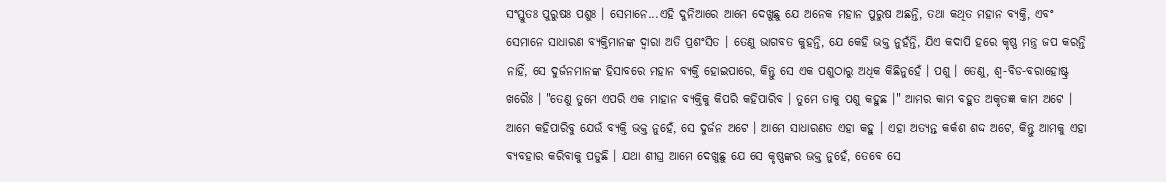ସଂସ୍ତୁତଃ ପୁରୁଷଃ ପଶୁଃ । ସେମାନେ...ଏହି ଦୁନିଆରେ ଆମେ ଦେଖୁଛୁ ଯେ ଅନେକ ମହାନ ପୁରୁଷ ଅଛନ୍ତି, ତଥା କଥିତ ମହାନ ବ୍ୟକ୍ତି, ଏବଂ ସେମାନେ ସାଧାରଣ ବ୍ୟକ୍ତିମାନଙ୍କ ଦ୍ଵାରା ଅତି ପ୍ରଶଂସିତ । ତେଣୁ ଭାଗବତ କୁହନ୍ତି, ଯେ କେହି ଭକ୍ତ ନୁହଁନ୍ତି, ଯିଏ କଦାପି ହରେ କୃଷ୍ଣ ମନ୍ତ୍ର ଜପ କରନ୍ତି ନାହିଁ, ସେ ଦୁର୍ଜନମାନଙ୍କ ହିସାବରେ ମହାନ ବ୍ୟକ୍ତି ହୋଇପାରେ, କିନ୍ତୁ ସେ ଏକ ପଶୁଠାରୁ ଅଧିକ କିଛିନୁହେଁ । ପଶୁ । ତେଣୁ, ଶ୍ଵ-ବିଡ-ବରାହୋଷ୍ଟ୍ର ଖରୈଃ । "ତେଣୁ ତୁମେ ଏପରି ଏକ ମାହାନ ବ୍ୟକ୍ତିକୁ କିପରି କହିପାରିବ । ତୁମେ ତାକୁ ପଶୁ କହୁଛ ।" ଆମର କାମ ବହୁତ ଅକୃତଜ୍ଞ କାମ ଅଟେ । ଆମେ କହିପାରିବୁ ଯେଉଁ ବ୍ୟକ୍ତି ଭକ୍ତ ନୁହେଁ, ସେ ଦୁର୍ଜନ ଅଟେ । ଆମେ ସାଧାରଣତ ଏହା କହୁ । ଏହା ଅତ୍ୟନ୍ତ କର୍କଶ ଶଦ୍ଦ ଅଟେ, କିନ୍ତୁ ଆମକୁ ଏହା ବ୍ୟବହାର କରିବାକୁ ପଡୁଛି । ଯଥା ଶୀଘ୍ର ଆମେ ଦେଖୁଛୁ ଯେ ସେ କୃଷ୍ଣଙ୍କର ଭକ୍ତ ନୁହେଁ, ତେବେ ସେ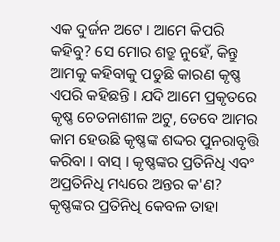ଏକ ଦୁର୍ଜନ ଅଟେ । ଆମେ କିପରି କହିବୁ? ସେ ମୋର ଶତ୍ରୁ ନୁହେଁ, କିନ୍ତୁ ଆମକୁ କହିବାକୁ ପଡୁଛି କାରଣ କୃଷ୍ଣ ଏପରି କହିଛନ୍ତି । ଯଦି ଆମେ ପ୍ରକୃତରେ କୃଷ୍ଣ ଚେତନାଶୀଳ ଅଟୁ, ତେବେ ଆମର କାମ ହେଉଛି କୃଷ୍ଣଙ୍କ ଶଦ୍ଦର ପୁନରାବୃତ୍ତି କରିବା । ବାସ୍ । କୃଷ୍ଣଙ୍କର ପ୍ରତିନିଧି ଏବଂ ଅପ୍ରତିନିଧି ମଧ୍ୟରେ ଅନ୍ତର କ'ଣ? କୃଷ୍ଣଙ୍କର ପ୍ରତିନିଧି କେବଳ ତାହା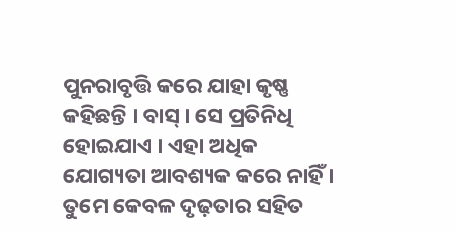ପୁନରାବୃତ୍ତି କରେ ଯାହା କୃଷ୍ଣ କହିଛନ୍ତି । ବାସ୍ । ସେ ପ୍ରତିନିଧି ହୋଇଯାଏ । ଏହା ଅଧିକ ଯୋଗ୍ୟତା ଆବଶ୍ୟକ କରେ ନାହିଁ । ତୁମେ କେବଳ ଦୃଢ଼ତାର ସହିତ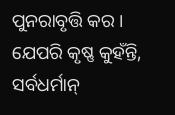ପୁନରାବୃତ୍ତି କର । ଯେପରି କୃଷ୍ଣ କୁହଁନ୍ତି, ସର୍ବଧର୍ମାନ୍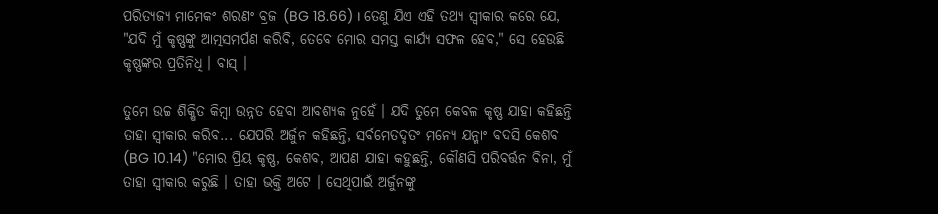ପରିତ୍ୟଜ୍ୟ ମାମେକଂ ଶରଣଂ ବ୍ରଜ (BG 18.66) । ତେଣୁ ଯିଏ ଏହି ତଥ୍ୟ ସ୍ଵୀକାର କରେ ଯେ, "ଯଦି ମୁଁ କୃଷ୍ଣଙ୍କୁ ଆତ୍ମସମର୍ପଣ କରିବି, ତେବେ ମୋର ସମସ୍ତ କାର୍ଯ୍ୟ ସଫଳ ହେବ," ସେ ହେଉଛି କୃଷ୍ଣଙ୍କର ପ୍ରତିନିଧି । ବାସ୍ ।

ତୁମେ ଉଚ୍ଚ ଶିକ୍ଷିତ କିମ୍ଵା ଉନ୍ନତ ହେବା ଆବଶ୍ୟକ ନୁହେଁ । ଯଦି ତୁମେ କେବଳ କୃଷ୍ଣ ଯାହା କହିଛନ୍ତି ତାହା ସ୍ଵୀକାର କରିବ... ଯେପରି ଅର୍ଜୁନ କହିଛନ୍ତି, ସର୍ବମେତଦୃତଂ ମନ୍ୟେ ଯନ୍ମାଂ ବଦସି କେଶବ (BG 10.14) "ମୋର ପ୍ରିୟ କୃଷ୍ଣ, କେଶବ, ଆପଣ ଯାହା କହୁଛନ୍ତି, କୌଣସି ପରିବର୍ତ୍ତନ ବିନା, ମୁଁ ତାହା ସ୍ଵୀକାର କରୁଛି । ତାହା ଭକ୍ତି ଅଟେ । ସେଥିପାଇଁ ଅର୍ଜୁନଙ୍କୁ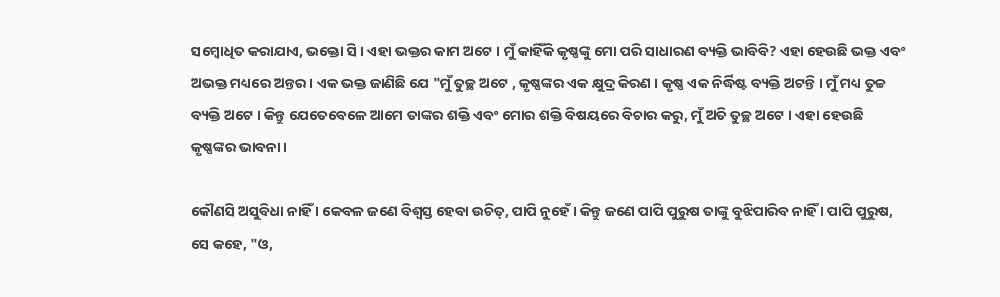ସମ୍ଵୋଧିତ କରାଯାଏ, ଭକ୍ତୋ ସି । ଏହା ଭକ୍ତର କାମ ଅଟେ । ମୁଁ କାହିଁକି କୃଷ୍ଣଙ୍କୁ ମୋ ପରି ସାଧାରଣ ବ୍ୟକ୍ତି ଭାବିବି? ଏହା ହେଉଛି ଭକ୍ତ ଏବଂ ଅଭକ୍ତ ମଧ୍ୟରେ ଅନ୍ତର । ଏକ ଭକ୍ତ ଜାଣିଛି ଯେ "ମୁଁ ତୁଚ୍ଛ ଅଟେ , କୃଷ୍ଣଙ୍କର ଏକ କ୍ଷୁଦ୍ର କିରଣ । କୃଷ୍ଣ ଏକ ନିର୍ଦ୍ଧିଷ୍ଟ ବ୍ୟକ୍ତି ଅଟନ୍ତି । ମୁଁ ମଧ୍ୟ ତୁଚ୍ଚ ବ୍ୟକ୍ତି ଅଟେ । କିନ୍ତୁ ଯେତେବେଳେ ଆମେ ତାଙ୍କର ଶକ୍ତି ଏବଂ ମୋର ଶକ୍ତି ବିଷୟରେ ବିଚାର କରୁ, ମୁଁ ଅତି ତୁଚ୍ଛ ଅଟେ । ଏହା ହେଉଛି କୃଷ୍ଣଙ୍କର ଭାବନା ।

କୌଣସି ଅସୁବିଧା ନାହିଁ । କେବଳ ଜଣେ ବିଶ୍ଵସ୍ତ ହେବା ଉଚିତ୍, ପାପି ନୁହେଁ । କିନ୍ତୁ ଜଣେ ପାପି ପୁରୁଷ ତାଙ୍କୁ ବୁଝିପାରିବ ନାହିଁ । ପାପି ପୁରୁଷ, ସେ କହେ, "ଓ,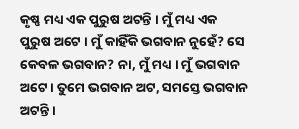କୃଷ୍ଣ ମଧ୍ୟ ଏକ ପୁରୁଷ ଅଟନ୍ତି । ମୁଁ ମଧ୍ୟ ଏକ ପୁରୁଷ ଅଟେ । ମୁଁ କାହିଁକି ଭଗବାନ ନୁହେଁ? ସେ କେବଳ ଭଗବାନ? ନା, ମୁଁ ମଧ୍ୟ । ମୁଁ ଭଗବାନ ଅଟେ । ତୁମେ ଭଗବାନ ଅଟ, ସମସ୍ତେ ଭଗବାନ ଅଟନ୍ତି ।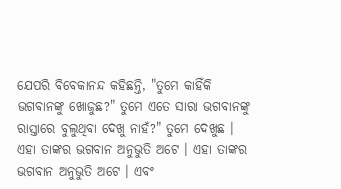ଯେପରି ବିବେକାନନ୍ଦ କହିଛନ୍ତି, "ତୁମେ କାହିଁକି ଭଗବାନଙ୍କୁ ଖୋଜୁଛ?" ତୁମେ ଏତେ ସାରା ଭଗବାନଙ୍କୁ ରାସ୍ତାରେ ବୁଲୁଥିବା ଦେଖୁ ନାହଁ?" ତୁମେ ଦେଖୁଛ । ଏହା ତାଙ୍କର ଭଗବାନ ଅନୁଭୁତି ଅଟେ । ଏହା ତାଙ୍କର ଭଗବାନ ଅନୁଭୁତି ଅଟେ । ଏବଂ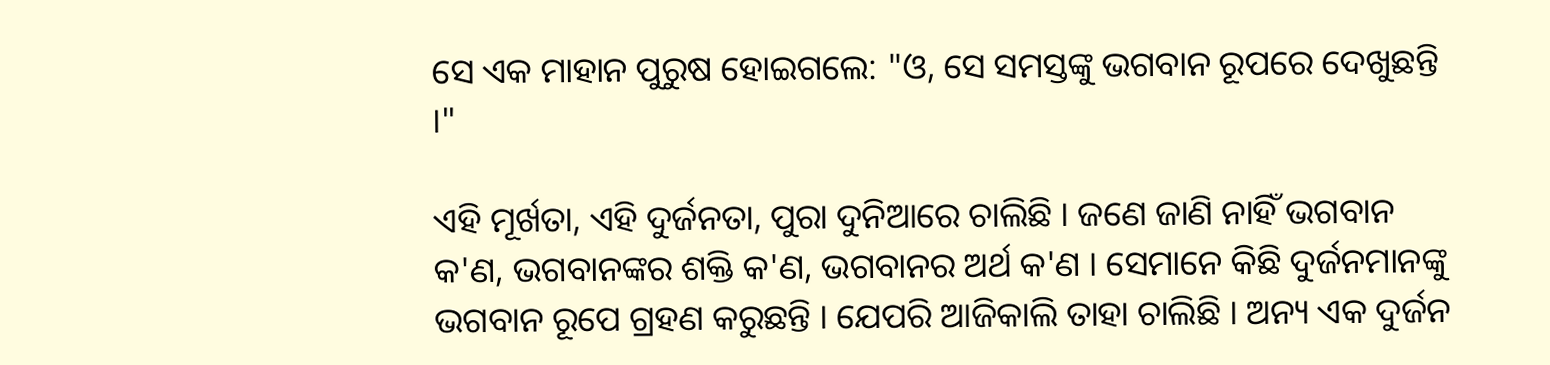ସେ ଏକ ମାହାନ ପୁରୁଷ ହୋଇଗଲେ: "ଓ, ସେ ସମସ୍ତଙ୍କୁ ଭଗବାନ ରୂପରେ ଦେଖୁଛନ୍ତି ।"

ଏହି ମୂର୍ଖତା, ଏହି ଦୁର୍ଜନତା, ପୁରା ଦୁନିଆରେ ଚାଲିଛି । ଜଣେ ଜାଣି ନାହିଁ ଭଗବାନ କ'ଣ, ଭଗବାନଙ୍କର ଶକ୍ତି କ'ଣ, ଭଗବାନର ଅର୍ଥ କ'ଣ । ସେମାନେ କିଛି ଦୁର୍ଜନମାନଙ୍କୁ ଭଗବାନ ରୂପେ ଗ୍ରହଣ କରୁଛନ୍ତି । ଯେପରି ଆଜିକାଲି ତାହା ଚାଲିଛି । ଅନ୍ୟ ଏକ ଦୁର୍ଜନ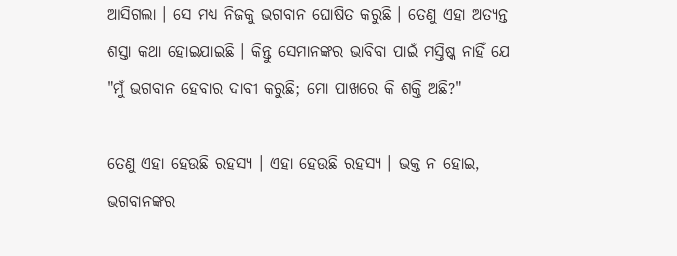ଆସିଗଲା । ସେ ମଧ୍ୟ ନିଜକୁ ଭଗବାନ ଘୋଷିତ କରୁଛି । ତେଣୁ ଏହା ଅତ୍ୟନ୍ତ ଶସ୍ତା କଥା ହୋଇଯାଇଛି । କିନ୍ତୁ ସେମାନଙ୍କର ଭାବିବା ପାଇଁ ମସ୍ତିଷ୍କ ନାହିଁ ଯେ "ମୁଁ ଭଗବାନ ହେବାର ଦାବୀ କରୁଛି; ମୋ ପାଖରେ କି ଶକ୍ତି ଅଛି?"

ତେଣୁ ଏହା ହେଉଛି ରହସ୍ୟ । ଏହା ହେଉଛି ରହସ୍ୟ । ଭକ୍ତ ନ ହୋଇ, ଭଗବାନଙ୍କର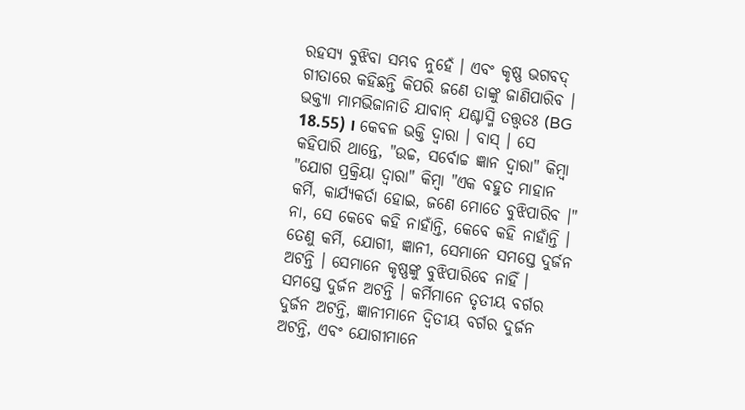ରହସ୍ୟ ବୁଝିବା ସମ୍ଭବ ନୁହେଁ । ଏବଂ କୃଷ୍ଣ ଭଗବଦ୍ ଗୀତାରେ କହିଛନ୍ତି କିପରି ଜଣେ ତାଙ୍କୁ ଜାଣିପାରିବ । ଭକ୍ତ୍ୟା ମାମଭିଜାନାତି ଯାବାନ୍ ଯଶ୍ଚାସ୍ମି ତତ୍ତ୍ଵତଃ (BG 18.55) । କେବଳ ଭକ୍ତି ଦ୍ଵାରା । ବାସ୍ । ସେ କହିପାରି ଥାନ୍ତେ, "ଉଚ୍ଚ, ସର୍ବୋଚ୍ଚ ଜ୍ଞାନ ଦ୍ଵାରା" କିମ୍ଵା "ଯୋଗ ପ୍ରକ୍ରିୟା ଦ୍ଵାରା" କିମ୍ଵା "ଏକ ବହୁତ ମାହାନ କର୍ମି, କାର୍ଯ୍ୟକର୍ତା ହୋଇ, ଜଣେ ମୋତେ ବୁଝିପାରିବ ।" ନା, ସେ କେବେ କହି ନାହାଁନ୍ତି, କେବେ କହି ନାହାଁନ୍ତି । ତେଣୁ କର୍ମି, ଯୋଗୀ, ଜ୍ଞାନୀ, ସେମାନେ ସମସ୍ତେ ଦୁର୍ଜନ ଅଟନ୍ତି । ସେମାନେ କୃଷ୍ଣଙ୍କୁ ବୁଝିପାରିବେ ନାହିଁ । ସମସ୍ତେ ଦୁର୍ଜନ ଅଟନ୍ତି । କର୍ମିମାନେ ତୃତୀୟ ବର୍ଗର ଦୁର୍ଜନ ଅଟନ୍ତି, ଜ୍ଞାନୀମାନେ ଦ୍ଵିତୀୟ ବର୍ଗର ଦୁର୍ଜନ ଅଟନ୍ତି, ଏବଂ ଯୋଗୀମାନେ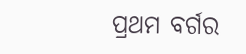ପ୍ରଥମ ବର୍ଗର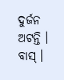ଦୁର୍ଜନ ଅଟନ୍ତି । ବାସ୍ ।